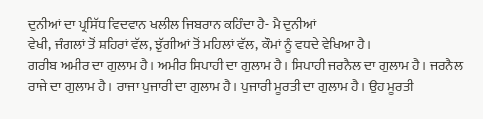ਦੁਨੀਆਂ ਦਾ ਪ੍ਰਸਿੱਧ ਵਿਦਵਾਨ ਖਲੀਲ ਜਿਬਰਾਨ ਕਹਿੰਦਾ ਹੈ- ਮੈ ਦੁਨੀਆਂ
ਵੇਖੀ, ਜੰਗਲਾਂ ਤੋਂ ਸ਼ਹਿਰਾਂ ਵੱਲ, ਝੁੱਗੀਆਂ ਤੋਂ ਮਹਿਲਾਂ ਵੱਲ, ਕੌਮਾਂ ਨੂੰ ਵਧਦੇ ਵੇਖਿਆ ਹੈ।
ਗਰੀਬ ਅਮੀਰ ਦਾ ਗੁਲਾਮ ਹੈ। ਅਮੀਰ ਸਿਪਾਹੀ ਦਾ ਗੁਲਾਮ ਹੈ। ਸਿਪਾਹੀ ਜਰਨੈਲ ਦਾ ਗੁਲਾਮ ਹੈ। ਜਰਨੈਲ
ਰਾਜੇ ਦਾ ਗੁਲਾਮ ਹੈ। ਰਾਜਾ ਪੁਜਾਰੀ ਦਾ ਗੁਲਾਮ ਹੈ। ਪੁਜਾਰੀ ਮੂਰਤੀ ਦਾ ਗੁਲਾਮ ਹੈ। ਉਹ ਮੂਰਤੀ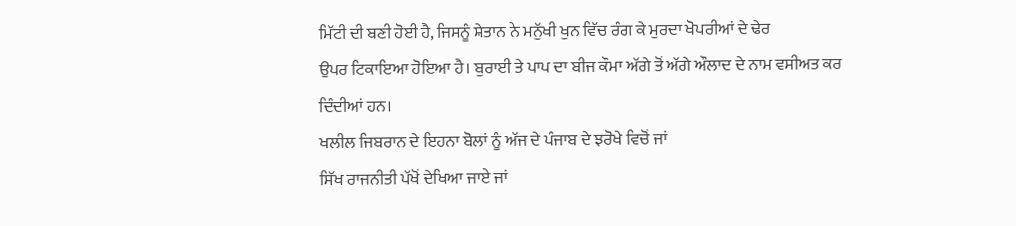ਮਿੱਟੀ ਦੀ ਬਣੀ ਹੋਈ ਹੈ, ਜਿਸਨੂੰ ਸ਼ੇਤਾਨ ਨੇ ਮਨੁੱਖੀ ਖੁਨ ਵਿੱਚ ਰੰਗ ਕੇ ਮੁਰਦਾ ਖੋਪਰੀਆਂ ਦੇ ਢੇਰ
ਉਪਰ ਟਿਕਾਇਆ ਹੋਇਆ ਹੈ। ਬੁਰਾਈ ਤੇ ਪਾਪ ਦਾ ਬੀਜ ਕੌਮਾ ਅੱਗੇ ਤੋਂ ਅੱਗੇ ਔਲਾਦ ਦੇ ਨਾਮ ਵਸੀਅਤ ਕਰ
ਦਿੰਦੀਆਂ ਹਨ।
ਖਲੀਲ ਜਿਬਰਾਨ ਦੇ ਇਹਨਾ ਬੋਲਾਂ ਨੂੰ ਅੱਜ ਦੇ ਪੰਜਾਬ ਦੇ ਝਰੋਖੇ ਵਿਚੋਂ ਜਾਂ
ਸਿੱਖ ਰਾਜਨੀਤੀ ਪੱਖੋਂ ਦੇਖਿਆ ਜਾਏ ਜਾਂ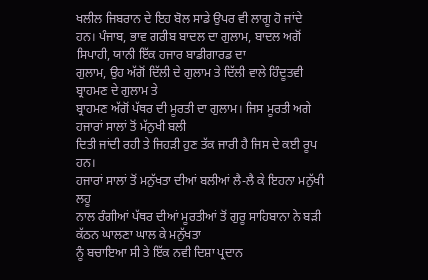ਖਲੀਲ ਜਿਬਰਾਨ ਦੇ ਇਹ ਬੋਲ ਸਾਡੇ ਉਪਰ ਵੀ ਲਾਗੂ ਹੋ ਜਾਂਦੇ
ਹਨ। ਪੰਜਾਬ, ਭਾਵ ਗਰੀਬ ਬਾਦਲ ਦਾ ਗੁਲਾਮ, ਬਾਦਲ ਅਗੋਂ ਸਿਪਾਹੀ, ਯਾਨੀ ਇੱਕ ਹਜਾਰ ਬਾਡੀਗਾਰਡ ਦਾ
ਗੁਲਾਮ, ਉਹ ਅੱਗੋਂ ਦਿੱਲੀ ਦੇ ਗੁਲਾਮ ਤੇ ਦਿੱਲੀ ਵਾਲੇ ਹਿੰਦੂਤਵੀ ਬ੍ਰਾਹਮਣ ਦੇ ਗੁਲਾਮ ਤੇ
ਬ੍ਰਾਹਮਣ ਅੱਗੋਂ ਪੱਥਰ ਦੀ ਮੂਰਤੀ ਦਾ ਗੁਲਾਮ। ਜਿਸ ਮੂਰਤੀ ਅਗੇ ਹਜਾਰਾਂ ਸਾਲਾਂ ਤੋਂ ਮੱਨੁਖੀ ਬਲੀ
ਦਿਤੀ ਜਾਂਦੀ ਰਹੀ ਤੇ ਜਿਹੜੀ ਹੁਣ ਤੱਕ ਜਾਰੀ ਹੈ ਜਿਸ ਦੇ ਕਈ ਰੂਪ ਹਨ।
ਹਜਾਰਾਂ ਸਾਲਾਂ ਤੋਂ ਮਨੁੱਖਤਾ ਦੀਆਂ ਬਲੀਆਂ ਲੈ-ਲੈ ਕੇ ਇਹਨਾ ਮਨੁੱਖੀ ਲਹੂ
ਨਾਲ ਰੰਗੀਆਂ ਪੱਥਰ ਦੀਆਂ ਮੂਰਤੀਆਂ ਤੋਂ ਗੁਰੂ ਸਾਹਿਬਾਨਾ ਨੇ ਬੜੀ ਕੱਠਨ ਘਾਲਣਾ ਘਾਲ ਕੇ ਮਨੁੱਖਤਾ
ਨੂੰ ਬਚਾਇਆ ਸੀ ਤੇ ਇੱਕ ਨਵੀ ਦਿਸ਼ਾ ਪ੍ਰਦਾਨ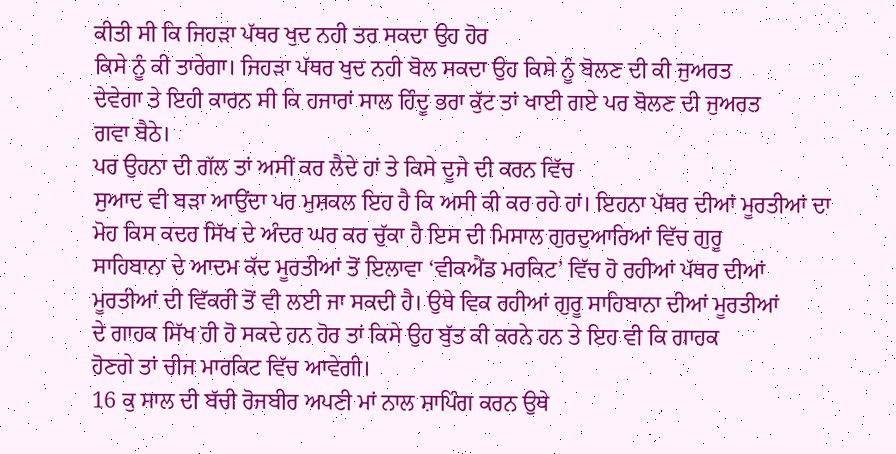ਕੀਤੀ ਸੀ ਕਿ ਜਿਹੜਾ ਪੱਥਰ ਖੁਦ ਨਹੀ ਤਰ ਸਕਦਾ ਉਹ ਹੋਰ
ਕਿਸੇ ਨੂੰ ਕੀ ਤਾਰੇਗਾ। ਜਿਹੜਾ ਪੱਥਰ ਖੁਦ ਨਹੀ ਬੋਲ ਸਕਦਾ ਉਹ ਕਿਸੇ ਨੂੰ ਬੋਲਣ ਦੀ ਕੀ ਜੁਅਰਤ
ਦੇਵੇਗਾ ਤੇ ਇਹੀ ਕਾਰਨ ਸੀ ਕਿ ਹਜਾਰਾਂ ਸਾਲ ਹਿੰਦੂ ਭਰਾ ਕੁੱਟ ਤਾਂ ਖਾਈ ਗਏ ਪਰ ਬੋਲਣ ਦੀ ਜੁਅਰਤ
ਗਵਾ ਬੈਠੇ।
ਪਰ ਉਹਨਾ ਦੀ ਗੱਲ ਤਾਂ ਅਸੀਂ ਕਰ ਲੈਦੇ ਹਾਂ ਤੇ ਕਿਸੇ ਦੂਜੇ ਦੀ ਕਰਨ ਵਿੱਚ
ਸੁਆਦ ਵੀ ਬੜਾ ਆਉਂਦਾ ਪਰ ਮੁਸ਼ਕਲ ਇਹ ਹੈ ਕਿ ਅਸੀ ਕੀ ਕਰ ਰਹੇ ਹਾਂ। ਇਹਨਾ ਪੱਥਰ ਦੀਆਂ ਮੂਰਤੀਆਂ ਦਾ
ਮੋਹ ਕਿਸ ਕਦਰ ਸਿੱਖ ਦੇ ਅੰਦਰ ਘਰ ਕਰ ਚੁੱਕਾ ਹੈ ਇਸ ਦੀ ਮਿਸਾਲ ਗੁਰਦੁਆਰਿਆਂ ਵਿੱਚ ਗੁਰੂ
ਸਾਹਿਬਾਨਾ ਦੇ ਆਦਮ ਕੱਦ ਮੂਰਤੀਆਂ ਤੋਂ ਇਲਾਵਾ ‘ਵੀਕਐਂਡ ਮਰਕਿਟ’ ਵਿੱਚ ਹੋ ਰਹੀਆਂ ਪੱਥਰ ਦੀਆਂ
ਮੂਰਤੀਆਂ ਦੀ ਵਿੱਕਰੀ ਤੋਂ ਵੀ ਲਈ ਜਾ ਸਕਦੀ ਹੈ। ਉਥੇ ਵਿਕ ਰਹੀਆਂ ਗੁਰੂ ਸਾਹਿਬਾਨਾ ਦੀਆਂ ਮੂਰਤੀਆਂ
ਦੇ ਗਾਹਕ ਸਿੱਖ ਹੀ ਹੋ ਸਕਦੇ ਹਨ ਹੋਰ ਤਾਂ ਕਿਸੇ ਉਹ ਬੁੱਤ ਕੀ ਕਰਨੇ ਹਨ ਤੇ ਇਹ ਵੀ ਕਿ ਗਾਹਕ
ਹੋਣਗੇ ਤਾਂ ਚੀਜ ਮਾਰਕਿਟ ਵਿੱਚ ਆਵੇਗੀ।
16 ਕੁ ਸਾਲ ਦੀ ਬੱਚੀ ਰੋਜਬੀਰ ਅਪਣੀ ਮਾਂ ਨਾਲ ਸ਼ਾਪਿੰਗ ਕਰਨ ਉਥੇ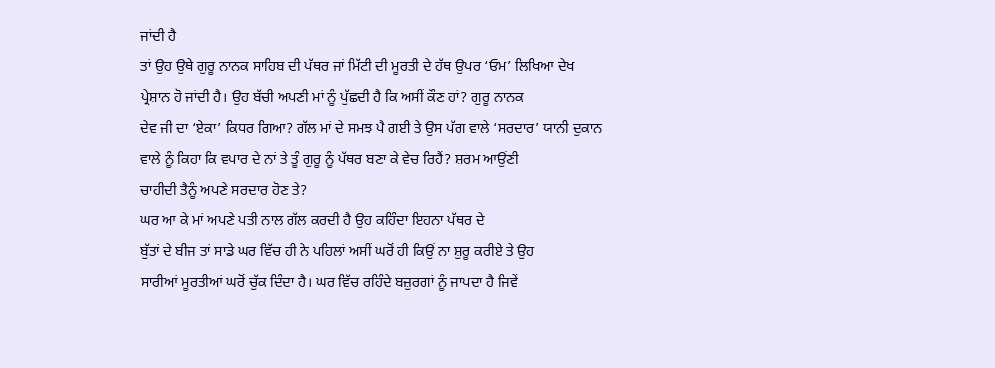ਜਾਂਦੀ ਹੈ
ਤਾਂ ਉਹ ਉਥੇ ਗੁਰੂ ਨਾਨਕ ਸਾਹਿਬ ਦੀ ਪੱਥਰ ਜਾਂ ਮਿੱਟੀ ਦੀ ਮੂਰਤੀ ਦੇ ਹੱਥ ਉਪਰ ‘ਓਮ’ ਲਿਖਿਆ ਦੇਖ
ਪ੍ਰੇਸ਼ਾਨ ਹੋ ਜਾਂਦੀ ਹੈ। ਉਹ ਬੱਚੀ ਅਪਣੀ ਮਾਂ ਨੂੰ ਪੁੱਛਦੀ ਹੈ ਕਿ ਅਸੀਂ ਕੌਣ ਹਾਂ? ਗੁਰੂ ਨਾਨਕ
ਦੇਵ ਜੀ ਦਾ ‘ਏਕਾ’ ਕਿਧਰ ਗਿਆ? ਗੱਲ ਮਾਂ ਦੇ ਸਮਝ ਪੈ ਗਈ ਤੇ ਉਸ ਪੱਗ ਵਾਲੇ ‘ਸਰਦਾਰ’ ਯਾਨੀ ਦੁਕਾਨ
ਵਾਲੇ ਨੂੰ ਕਿਹਾ ਕਿ ਵਪਾਰ ਦੇ ਨਾਂ ਤੇ ਤੂੰ ਗੁਰੂ ਨੂੰ ਪੱਥਰ ਬਣਾ ਕੇ ਵੇਚ ਰਿਹੈਂ? ਸ਼ਰਮ ਆਉਂਣੀ
ਚਾਹੀਦੀ ਤੈਨੂੰ ਅਪਣੇ ਸਰਦਾਰ ਹੋਣ ਤੇ?
ਘਰ ਆ ਕੇ ਮਾਂ ਅਪਣੇ ਪਤੀ ਨਾਲ ਗੱਲ ਕਰਦੀ ਹੈ ਉਹ ਕਹਿੰਦਾ ਇਹਨਾ ਪੱਥਰ ਦੇ
ਬੁੱਤਾਂ ਦੇ ਬੀਜ ਤਾਂ ਸਾਡੇ ਘਰ ਵਿੱਚ ਹੀ ਨੇ ਪਹਿਲਾਂ ਅਸੀਂ ਘਰੋਂ ਹੀ ਕਿਉਂ ਨਾ ਸ਼ੁਰੂ ਕਰੀਏ ਤੇ ਉਹ
ਸਾਰੀਆਂ ਮੂਰਤੀਆਂ ਘਰੋਂ ਚੁੱਕ ਦਿੰਦਾ ਹੈ। ਘਰ ਵਿੱਚ ਰਹਿੰਦੇ ਬਜ਼ੁਰਗਾਂ ਨੂੰ ਜਾਪਦਾ ਹੈ ਜਿਵੇਂ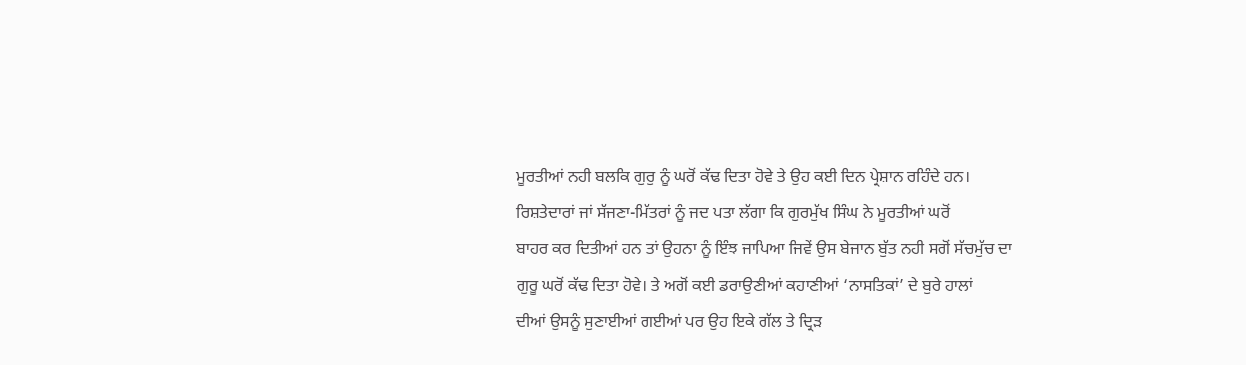ਮੂਰਤੀਆਂ ਨਹੀ ਬਲਕਿ ਗੁਰੁ ਨੂੰ ਘਰੋਂ ਕੱਢ ਦਿਤਾ ਹੋਵੇ ਤੇ ਉਹ ਕਈ ਦਿਨ ਪ੍ਰੇਸ਼ਾਨ ਰਹਿੰਦੇ ਹਨ।
ਰਿਸ਼ਤੇਦਾਰਾਂ ਜਾਂ ਸੱਜਣਾ-ਮਿੱਤਰਾਂ ਨੂੰ ਜਦ ਪਤਾ ਲੱਗਾ ਕਿ ਗੁਰਮੁੱਖ ਸਿੰਘ ਨੇ ਮੂਰਤੀਆਂ ਘਰੋਂ
ਬਾਹਰ ਕਰ ਦਿਤੀਆਂ ਹਨ ਤਾਂ ਉਹਨਾ ਨੂੰ ਇੰਝ ਜਾਪਿਆ ਜਿਵੇਂ ਉਸ ਬੇਜਾਨ ਬੁੱਤ ਨਹੀ ਸਗੋਂ ਸੱਚਮੁੱਚ ਦਾ
ਗੁਰੂ ਘਰੋਂ ਕੱਢ ਦਿਤਾ ਹੋਵੇ। ਤੇ ਅਗੋਂ ਕਈ ਡਰਾਉਣੀਆਂ ਕਹਾਣੀਆਂ ‘ਨਾਸਤਿਕਾਂ’ ਦੇ ਬੁਰੇ ਹਾਲਾਂ
ਦੀਆਂ ਉਸਨੂੰ ਸੁਣਾਈਆਂ ਗਈਆਂ ਪਰ ਉਹ ਇਕੇ ਗੱਲ ਤੇ ਦ੍ਰਿੜ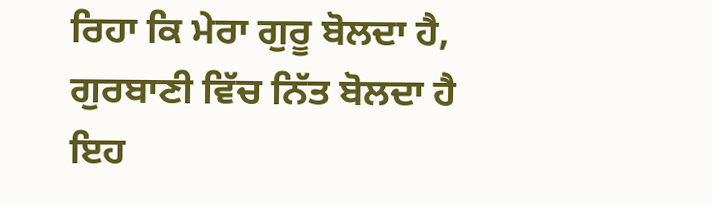ਰਿਹਾ ਕਿ ਮੇਰਾ ਗੁਰੂ ਬੋਲਦਾ ਹੈ,
ਗੁਰਬਾਣੀ ਵਿੱਚ ਨਿੱਤ ਬੋਲਦਾ ਹੈ ਇਹ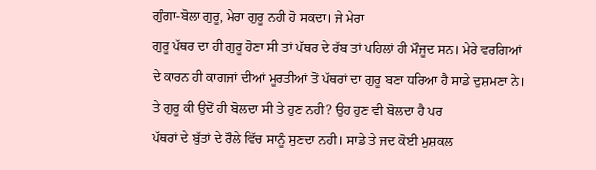ਗੁੰਗਾ-ਬੋਲਾ ਗੁਰੂ, ਮੇਰਾ ਗੁਰੂ ਨਹੀ ਹੋ ਸਕਦਾ। ਜੇ ਮੇਰਾ
ਗੁਰੂ ਪੱਥਰ ਦਾ ਹੀ ਗੁਰੂ ਹੋਣਾ ਸੀ ਤਾਂ ਪੱਥਰ ਦੇ ਰੱਬ ਤਾਂ ਪਹਿਲਾਂ ਹੀ ਮੌਜੂਦ ਸਨ। ਮੇਰੇ ਵਰਗਿਆਂ
ਦੇ ਕਾਰਨ ਹੀ ਕਾਗਜਾਂ ਦੀਆਂ ਮੂਰਤੀਆਂ ਤੋਂ ਪੱਥਰਾਂ ਦਾ ਗੁਰੂ ਬਣਾ ਧਰਿਆ ਹੈ ਸਾਡੇ ਦੁਸ਼ਮਣਾ ਨੇ।
ਤੇ ਗੁਰੂ ਕੀ ਉਦੋਂ ਹੀ ਬੋਲਦਾ ਸੀ ਤੇ ਹੁਣ ਨਹੀ? ਉਹ ਹੁਣ ਵੀ ਬੋਲਦਾ ਹੈ ਪਰ
ਪੱਥਰਾਂ ਦੇ ਬੁੱਤਾਂ ਦੇ ਰੌਲੇ ਵਿੱਚ ਸਾਨੂੰ ਸੁਣਦਾ ਨਹੀ। ਸਾਡੇ ਤੇ ਜਦ ਕੋਈ ਮੁਸ਼ਕਲ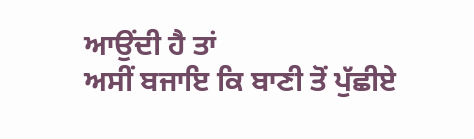ਆਉਂਦੀ ਹੈ ਤਾਂ
ਅਸੀਂ ਬਜਾਇ ਕਿ ਬਾਣੀ ਤੋਂ ਪੁੱਛੀਏ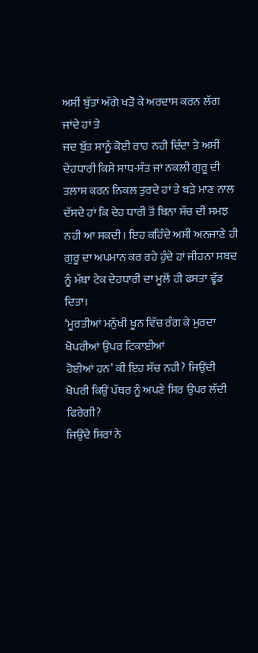ਅਸੀਂ ਬੁੱਤਾਂ ਅੱਗੇ ਖੜੋ ਕੇ ਅਰਦਾਸ ਕਰਨ ਲੱਗ ਜਾਂਦੇ ਹਾਂ ਤੇ
ਜਦ ਬੁੱਤ ਸਾਨੂੰ ਕੋਈ ਰਾਹ ਨਹੀ ਦਿੰਦਾ ਤੇ ਅਸੀਂ ਦੇਹਧਾਰੀ ਕਿਸੇ ਸਾਧ-ਸੰਤ ਜਾਂ ਨਕਲੀ ਗੁਰੂ ਦੀ
ਤਲਾਸ਼ ਕਰਨ ਨਿਕਲ ਤੁਰਦੇ ਹਾਂ ਤੇ ਬੜੇ ਮਾਣ ਨਾਲ ਦੱਸਦੇ ਹਾਂ ਕਿ ਦੇਹ ਧਾਰੀ ਤੋਂ ਬਿਨਾ ਸੱਚ ਦੀ ਸਮਝ
ਨਹੀ ਆ ਸਕਦੀ। ਇਹ ਕਹਿੰਦੇ ਅਸੀਂ ਅਨਜਾਣੇ ਹੀ ਗੁਰੂ ਦਾ ਅਪਮਾਨ ਕਰ ਰਹੇ ਹੁੰਦੇ ਹਾਂ ਜੀਹਨਾ ਸਬਦ
ਨੂੰ ਮੱਥਾ ਟੇਕ ਦੇਹਧਾਰੀ ਦਾ ਮੂਲੋਂ ਹੀ ਫਸਤਾ ਵ੍ਹੱਡ ਦਿਤਾ।
‘ਮੂਰਤੀਆਂ ਮਨੁੱਖੀ ਖੂਨ ਵਿੱਚ ਰੰਗ ਕੇ ਮੁਰਦਾ ਖੋਪਰੀਆਂ ਉਪਰ ਟਿਕਾਈਆਂ
ਹੋਈਆਂ ਹਨ’ ਕੀ ਇਹ ਸੱਚ ਨਹੀ? ਜਿਉਂਦੀ ਖੋਪਰੀ ਕਿਉਂ ਪੱਥਰ ਨੂੰ ਅਪਣੇ ਸਿਰ ਉਪਰ ਲੱਦੀ ਫਿਰੇਗੀ?
ਜਿਉਂਦੇ ਸਿਰਾਂ ਨੇ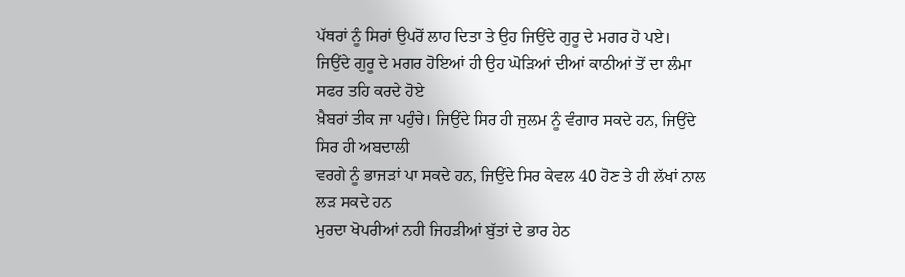ਪੱਥਰਾਂ ਨੂੰ ਸਿਰਾਂ ਉਪਰੋਂ ਲਾਹ ਦਿਤਾ ਤੇ ਉਹ ਜਿਉਂਦੇ ਗੁਰੂ ਦੇ ਮਗਰ ਹੋ ਪਏ।
ਜਿਉਂਦੇ ਗੁਰੂ ਦੇ ਮਗਰ ਹੋਇਆਂ ਹੀ ਉਹ ਘੋੜਿਆਂ ਦੀਆਂ ਕਾਠੀਆਂ ਤੋਂ ਦਾ ਲੰਮਾ ਸਫਰ ਤਹਿ ਕਰਦੇ ਹੋਏ
ਖ਼ੈਬਰਾਂ ਤੀਕ ਜਾ ਪਹੁੰਚੇ। ਜਿਉਂਦੇ ਸਿਰ ਹੀ ਜੁਲਮ ਨੂੰ ਵੰਗਾਰ ਸਕਦੇ ਹਨ, ਜਿਉਂਦੇ ਸਿਰ ਹੀ ਅਬਦਾਲੀ
ਵਰਗੇ ਨੂੰ ਭਾਜੜਾਂ ਪਾ ਸਕਦੇ ਹਨ, ਜਿਉਂਦੇ ਸਿਰ ਕੇਵਲ 40 ਹੋਣ ਤੇ ਹੀ ਲੱਖਾਂ ਨਾਲ ਲੜ ਸਕਦੇ ਹਨ
ਮੁਰਦਾ ਖੋਪਰੀਆਂ ਨਹੀ ਜਿਹੜੀਆਂ ਬੁੱਤਾਂ ਦੇ ਭਾਰ ਹੇਠ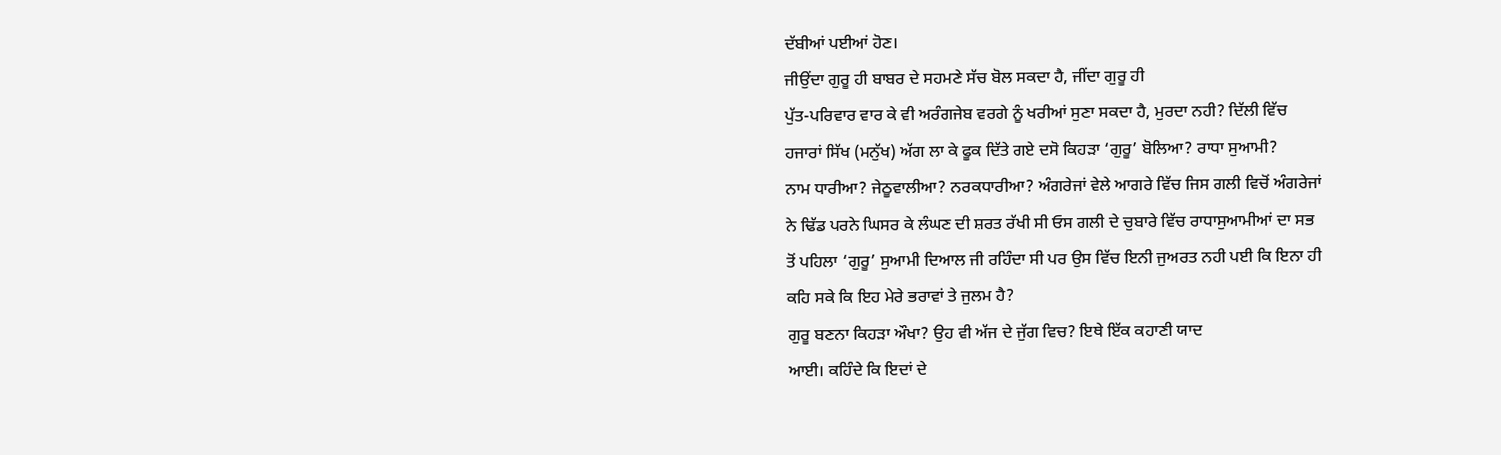ਦੱਬੀਆਂ ਪਈਆਂ ਹੋਣ।
ਜੀਉਂਦਾ ਗੁਰੂ ਹੀ ਬਾਬਰ ਦੇ ਸਹਮਣੇ ਸੱਚ ਬੋਲ ਸਕਦਾ ਹੈ, ਜੀਂਦਾ ਗੁਰੂ ਹੀ
ਪੁੱਤ-ਪਰਿਵਾਰ ਵਾਰ ਕੇ ਵੀ ਅਰੰਗਜੇਬ ਵਰਗੇ ਨੂੰ ਖਰੀਆਂ ਸੁਣਾ ਸਕਦਾ ਹੈ, ਮੁਰਦਾ ਨਹੀ? ਦਿੱਲੀ ਵਿੱਚ
ਹਜਾਰਾਂ ਸਿੱਖ (ਮਨੁੱਖ) ਅੱਗ ਲਾ ਕੇ ਫੂਕ ਦਿੱਤੇ ਗਏ ਦਸੋ ਕਿਹੜਾ ‘ਗੁਰੂ’ ਬੋਲਿਆ? ਰਾਧਾ ਸੁਆਮੀ?
ਨਾਮ ਧਾਰੀਆ? ਜੇਠੂਵਾਲੀਆ? ਨਰਕਧਾਰੀਆ? ਅੰਗਰੇਜਾਂ ਵੇਲੇ ਆਗਰੇ ਵਿੱਚ ਜਿਸ ਗਲੀ ਵਿਚੋਂ ਅੰਗਰੇਜਾਂ
ਨੇ ਢਿੱਡ ਪਰਨੇ ਘਿਸਰ ਕੇ ਲੰਘਣ ਦੀ ਸ਼ਰਤ ਰੱਖੀ ਸੀ ਓਸ ਗਲੀ ਦੇ ਚੁਬਾਰੇ ਵਿੱਚ ਰਾਧਾਸੁਆਮੀਆਂ ਦਾ ਸਭ
ਤੋਂ ਪਹਿਲਾ ‘ਗੁਰੂ’ ਸੁਆਮੀ ਦਿਆਲ ਜੀ ਰਹਿੰਦਾ ਸੀ ਪਰ ਉਸ ਵਿੱਚ ਇਨੀ ਜੁਅਰਤ ਨਹੀ ਪਈ ਕਿ ਇਨਾ ਹੀ
ਕਹਿ ਸਕੇ ਕਿ ਇਹ ਮੇਰੇ ਭਰਾਵਾਂ ਤੇ ਜੁਲਮ ਹੈ?
ਗੁਰੂ ਬਣਨਾ ਕਿਹੜਾ ਔਖਾ? ਉਹ ਵੀ ਅੱਜ ਦੇ ਜੁੱਗ ਵਿਚ? ਇਥੇ ਇੱਕ ਕਹਾਣੀ ਯਾਦ
ਆਈ। ਕਹਿੰਦੇ ਕਿ ਇਦਾਂ ਦੇ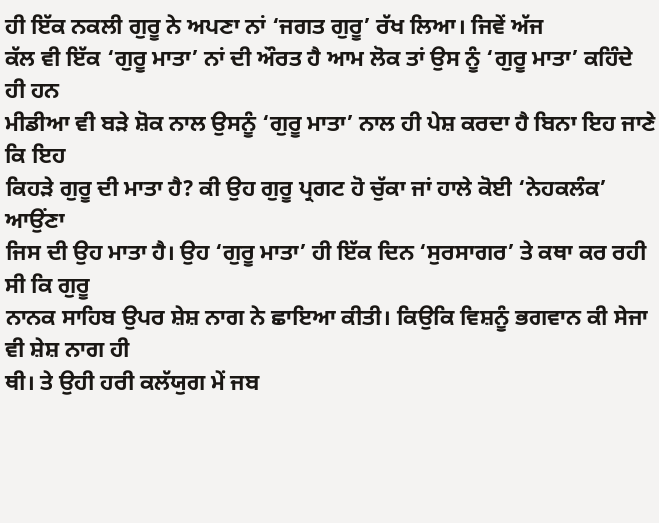ਹੀ ਇੱਕ ਨਕਲੀ ਗੁਰੂ ਨੇ ਅਪਣਾ ਨਾਂ ‘ਜਗਤ ਗੁਰੂ’ ਰੱਖ ਲਿਆ। ਜਿਵੇਂ ਅੱਜ
ਕੱਲ ਵੀ ਇੱਕ ‘ਗੁਰੂ ਮਾਤਾ’ ਨਾਂ ਦੀ ਔਰਤ ਹੈ ਆਮ ਲੋਕ ਤਾਂ ਉਸ ਨੂੰ ‘ਗੁਰੂ ਮਾਤਾ’ ਕਹਿੰਦੇ ਹੀ ਹਨ
ਮੀਡੀਆ ਵੀ ਬੜੇ ਸ਼ੋਕ ਨਾਲ ਉਸਨੂੰ ‘ਗੁਰੂ ਮਾਤਾ’ ਨਾਲ ਹੀ ਪੇਸ਼ ਕਰਦਾ ਹੈ ਬਿਨਾ ਇਹ ਜਾਣੇ ਕਿ ਇਹ
ਕਿਹੜੇ ਗੁਰੂ ਦੀ ਮਾਤਾ ਹੈ? ਕੀ ਉਹ ਗੁਰੂ ਪ੍ਰਗਟ ਹੋ ਚੁੱਕਾ ਜਾਂ ਹਾਲੇ ਕੋਈ ‘ਨੇਹਕਲੰਕ’ ਆਉਂਣਾ
ਜਿਸ ਦੀ ਉਹ ਮਾਤਾ ਹੈ। ਉਹ ‘ਗੁਰੂ ਮਾਤਾ’ ਹੀ ਇੱਕ ਦਿਨ ‘ਸੁਰਸਾਗਰ’ ਤੇ ਕਥਾ ਕਰ ਰਹੀ ਸੀ ਕਿ ਗੁਰੂ
ਨਾਨਕ ਸਾਹਿਬ ਉਪਰ ਸ਼ੇਸ਼ ਨਾਗ ਨੇ ਛਾਇਆ ਕੀਤੀ। ਕਿਉਕਿ ਵਿਸ਼ਨੂੰ ਭਗਵਾਨ ਕੀ ਸੇਜਾ ਵੀ ਸ਼ੇਸ਼ ਨਾਗ ਹੀ
ਥੀ। ਤੇ ਉਹੀ ਹਰੀ ਕਲੱਯੁਗ ਮੇਂ ਜਬ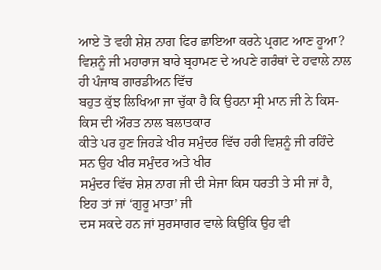ਆਏ ਤੋ ਵਹੀ ਸ਼ੇਸ਼ ਨਾਗ ਫਿਰ ਛਾਇਆ ਕਰਨੇ ਪ੍ਰਗਟ ਆਣ ਹੂਆ?
ਵਿਸ਼ਨੂੰ ਜੀ ਮਹਾਰਾਜ ਬਾਰੇ ਬ੍ਰਹਾਮਣ ਦੇ ਅਪਣੇ ਗਰੰਥਾਂ ਦੇ ਹਵਾਲੇ ਨਾਲ ਹੀ ਪੰਜਾਬ ਗਾਰਡੀਅਨ ਵਿੱਚ
ਬਹੁਤ ਕੁੱਝ ਲਿਖਿਆ ਜਾ ਚੁੱਕਾ ਹੈ ਕਿ ਉਹਨਾ ਸ੍ਰੀ ਮਾਨ ਜੀ ਨੇ ਕਿਸ-ਕਿਸ ਦੀ ਔਰਤ ਨਾਲ ਬਲਾਤਕਾਰ
ਕੀਤੇ ਪਰ ਹੁਣ ਜਿਹੜੇ ਖੀਰ ਸਮੁੰਦਰ ਵਿੱਚ ਹਰੀ ਵਿਸ਼ਨੂੰ ਜੀ ਰਹਿੰਦੇ ਸਨ ਉਹ ਖੀਰ ਸਮੁੰਦਰ ਅਤੇ ਖੀਰ
ਸਮੁੰਦਰ ਵਿੱਚ ਸ਼ੇਸ਼ ਨਾਗ ਜੀ ਦੀ ਸੇਜਾ ਕਿਸ ਧਰਤੀ ਤੇ ਸੀ ਜਾਂ ਹੈ, ਇਹ ਤਾਂ ਜਾਂ ‘ਗੁਰੂ ਮਾਤਾ’ ਜੀ
ਦਸ ਸਕਦੇ ਹਨ ਜਾਂ ਸੁਰਸਾਗਰ ਵਾਲੇ ਕਿਉਂਕਿ ਉਹ ਵੀ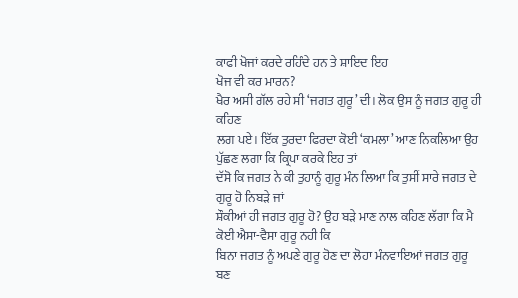ਕਾਫੀ ਖੋਜਾਂ ਕਰਦੇ ਰਹਿੰਦੇ ਹਨ ਤੇ ਸ਼ਾਇਦ ਇਹ
ਖੋਜ ਵੀ ਕਰ ਮਾਰਨ?
ਖੈਰ ਅਸੀ ਗੱਲ ਰਹੇ ਸੀ ‘ਜਗਤ ਗੁਰੂ’ ਦੀ। ਲੋਕ ਉਸ ਨੂੰ ਜਗਤ ਗੁਰੂ ਹੀ ਕਹਿਣ
ਲਗ ਪਏ। ਇੱਕ ਤੁਰਦਾ ਫਿਰਦਾ ਕੋਈ ‘ਕਮਲਾ’ ਆਣ ਨਿਕਲਿਆ ਉਹ ਪੁੱਛਣ ਲਗਾ ਕਿ ਕ੍ਰਿਪਾ ਕਰਕੇ ਇਹ ਤਾਂ
ਦੱਸੋ ਕਿ ਜਗਤ ਨੇ ਕੀ ਤੁਹਾਨੂੰ ਗੁਰੂ ਮੰਨ ਲਿਆ ਕਿ ਤੁਸੀਂ ਸਾਰੇ ਜਗਤ ਦੇ ਗੁਰੂ ਹੋ ਨਿਬੜੇ ਜਾਂ
ਸ਼ੌਕੀਆਂ ਹੀ ਜਗਤ ਗੁਰੂ ਹੋ? ਉਹ ਬੜੇ ਮਾਣ ਨਾਲ ਕਹਿਣ ਲੱਗਾ ਕਿ ਮੈ ਕੋਈ ਐਸਾ-ਵੈਸਾ ਗੁਰੂ ਨਹੀ ਕਿ
ਬਿਨਾ ਜਗਤ ਨੂੰ ਅਪਣੇ ਗੁਰੂ ਹੋਣ ਦਾ ਲੋਹਾ ਮੰਨਵਾਇਆਂ ਜਗਤ ਗੁਰੂ ਬਣ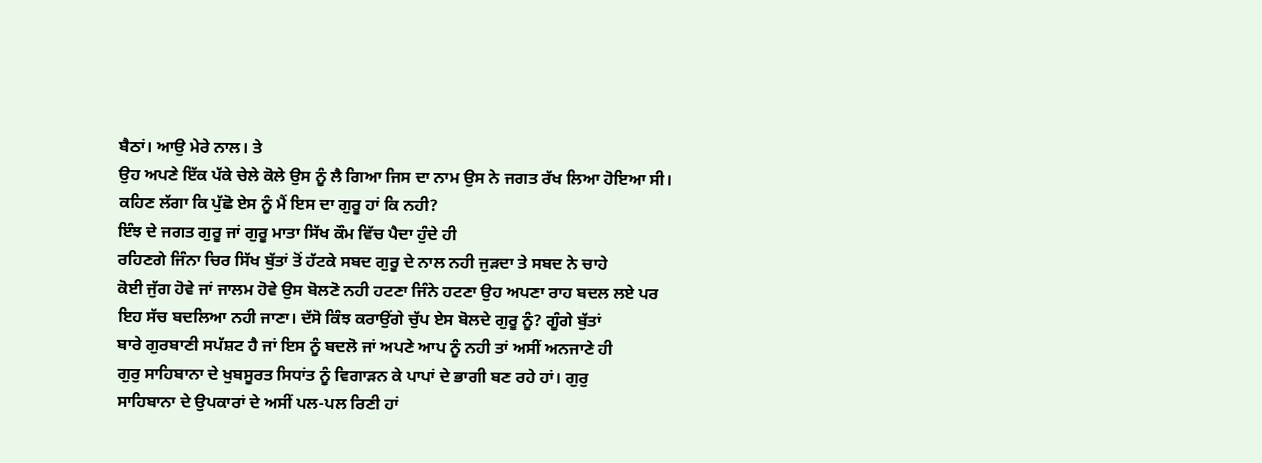ਬੈਠਾਂ। ਆਉ ਮੇਰੇ ਨਾਲ। ਤੇ
ਉਹ ਅਪਣੇ ਇੱਕ ਪੱਕੇ ਚੇਲੇ ਕੋਲੇ ਉਸ ਨੂੰ ਲੈ ਗਿਆ ਜਿਸ ਦਾ ਨਾਮ ਉਸ ਨੇ ਜਗਤ ਰੱਖ ਲਿਆ ਹੋਇਆ ਸੀ।
ਕਹਿਣ ਲੱਗਾ ਕਿ ਪੁੱਛੋ ਏਸ ਨੂੰ ਮੈਂ ਇਸ ਦਾ ਗੁਰੂ ਹਾਂ ਕਿ ਨਹੀ?
ਇੰਝ ਦੇ ਜਗਤ ਗੁਰੂ ਜਾਂ ਗੁਰੂ ਮਾਤਾ ਸਿੱਖ ਕੌਮ ਵਿੱਚ ਪੈਦਾ ਹੁੰਦੇ ਹੀ
ਰਹਿਣਗੇ ਜਿੰਨਾ ਚਿਰ ਸਿੱਖ ਬੁੱਤਾਂ ਤੋਂ ਹੱਟਕੇ ਸਬਦ ਗੁਰੂ ਦੇ ਨਾਲ ਨਹੀ ਜੁੜਦਾ ਤੇ ਸਬਦ ਨੇ ਚਾਹੇ
ਕੋਈ ਜੁੱਗ ਹੋਵੇ ਜਾਂ ਜਾਲਮ ਹੋਵੇ ਉਸ ਬੋਲਣੋ ਨਹੀ ਹਟਣਾ ਜਿੰਨੇ ਹਟਣਾ ਉਹ ਅਪਣਾ ਰਾਹ ਬਦਲ ਲਏ ਪਰ
ਇਹ ਸੱਚ ਬਦਲਿਆ ਨਹੀ ਜਾਣਾ। ਦੱਸੋ ਕਿੰਝ ਕਰਾਉਂਗੇ ਚੁੱਪ ਏਸ ਬੋਲਦੇ ਗੁਰੂ ਨੂੰ? ਗੂੰਗੇ ਬੁੱਤਾਂ
ਬਾਰੇ ਗੁਰਬਾਣੀ ਸਪੱਸ਼ਟ ਹੈ ਜਾਂ ਇਸ ਨੂੰ ਬਦਲੋ ਜਾਂ ਅਪਣੇ ਆਪ ਨੂੰ ਨਹੀ ਤਾਂ ਅਸੀਂ ਅਨਜਾਣੇ ਹੀ
ਗੁਰੁ ਸਾਹਿਬਾਨਾ ਦੇ ਖੁਬਸੂਰਤ ਸਿਧਾਂਤ ਨੂੰ ਵਿਗਾੜਨ ਕੇ ਪਾਪਾਂ ਦੇ ਭਾਗੀ ਬਣ ਰਹੇ ਹਾਂ। ਗੁਰੁ
ਸਾਹਿਬਾਨਾ ਦੇ ਉਪਕਾਰਾਂ ਦੇ ਅਸੀਂ ਪਲ-ਪਲ ਰਿਣੀ ਹਾਂ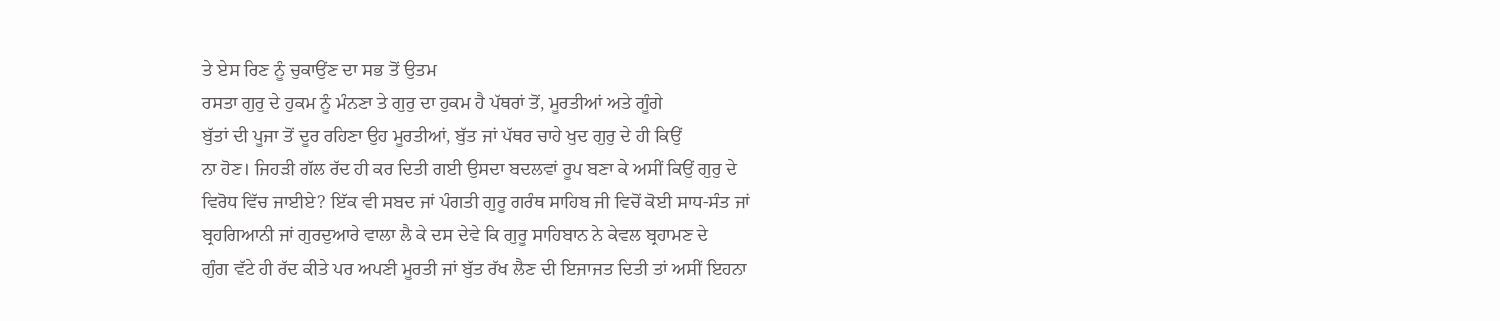ਤੇ ਏਸ ਰਿਣ ਨੂੰ ਚੁਕਾਉਂਣ ਦਾ ਸਭ ਤੋਂ ਉਤਮ
ਰਸਤਾ ਗੁਰੁ ਦੇ ਹੁਕਮ ਨੂੰ ਮੰਨਣਾ ਤੇ ਗੁਰੁ ਦਾ ਹੁਕਮ ਹੈ ਪੱਥਰਾਂ ਤੋਂ, ਮੂਰਤੀਆਂ ਅਤੇ ਗੂੰਗੇ
ਬੁੱਤਾਂ ਦੀ ਪੂਜਾ ਤੋਂ ਦੂਰ ਰਹਿਣਾ ਉਹ ਮੂਰਤੀਆਂ, ਬੁੱਤ ਜਾਂ ਪੱਥਰ ਚਾਹੇ ਖੁਦ ਗੁਰੁ ਦੇ ਹੀ ਕਿਉਂ
ਨਾ ਹੋਣ। ਜਿਹੜੀ ਗੱਲ ਰੱਦ ਹੀ ਕਰ ਦਿਤੀ ਗਈ ਉਸਦਾ ਬਦਲਵਾਂ ਰੂਪ ਬਣਾ ਕੇ ਅਸੀਂ ਕਿਉਂ ਗੁਰੁ ਦੇ
ਵਿਰੋਧ ਵਿੱਚ ਜਾਈਏ? ਇੱਕ ਵੀ ਸਬਦ ਜਾਂ ਪੰਗਤੀ ਗੁਰੂ ਗਰੰਥ ਸਾਹਿਬ ਜੀ ਵਿਚੋਂ ਕੋਈ ਸਾਧ-ਸੰਤ ਜਾਂ
ਬ੍ਰਹਗਿਆਨੀ ਜਾਂ ਗੁਰਦੁਆਰੇ ਵਾਲਾ ਲੈ ਕੇ ਦਸ ਦੇਵੇ ਕਿ ਗੁਰੂ ਸਾਹਿਬਾਨ ਨੇ ਕੇਵਲ ਬ੍ਰਹਾਮਣ ਦੇ
ਗੁੰਗ ਵੱਟੇ ਹੀ ਰੱਦ ਕੀਤੇ ਪਰ ਅਪਣੀ ਮੂਰਤੀ ਜਾਂ ਬੁੱਤ ਰੱਖ ਲੈਣ ਦੀ ਇਜਾਜਤ ਦਿਤੀ ਤਾਂ ਅਸੀਂ ਇਹਨਾ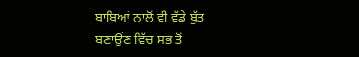ਬਾਬਿਆਂ ਨਾਲੋਂ ਵੀ ਵੱਡੇ ਬੁੱਤ ਬਣਾਉਂਣ ਵਿੱਚ ਸਭ ਤੋਂ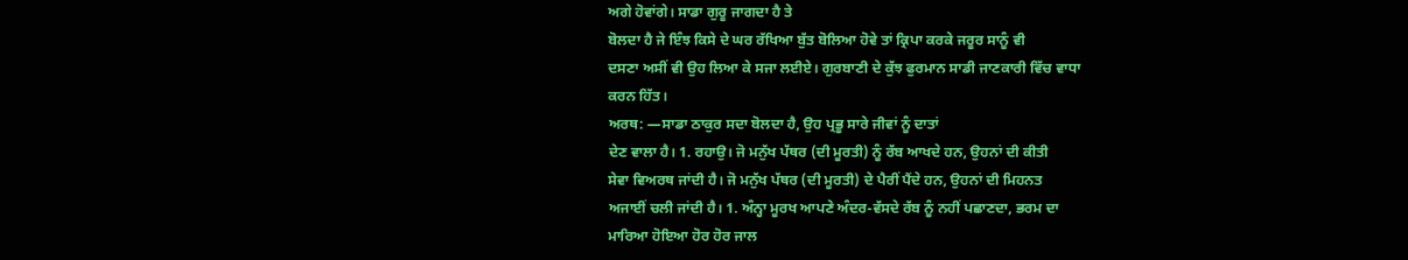ਅਗੇ ਹੋਵਾਂਗੇ। ਸਾਡਾ ਗੁਰੂ ਜਾਗਦਾ ਹੈ ਤੇ
ਬੋਲਦਾ ਹੈ ਜੇ ਇੰਝ ਕਿਸੇ ਦੇ ਘਰ ਰੱਖਿਆ ਬੁੱਤ ਬੋਲਿਆ ਹੋਵੇ ਤਾਂ ਕ੍ਰਿਪਾ ਕਰਕੇ ਜਰੂਰ ਸਾਨੂੰ ਵੀ
ਦਸਣਾ ਅਸੀਂ ਵੀ ਉਹ ਲਿਆ ਕੇ ਸਜਾ ਲਈਏ। ਗੁਰਬਾਣੀ ਦੇ ਕੁੱਝ ਫੁਰਮਾਨ ਸਾਡੀ ਜਾਣਕਾਰੀ ਵਿੱਚ ਵਾਧਾ
ਕਰਨ ਹਿੱਤ।
ਅਰਥ: —ਸਾਡਾ ਠਾਕੁਰ ਸਦਾ ਬੋਲਦਾ ਹੈ, ਉਹ ਪ੍ਰਭੂ ਸਾਰੇ ਜੀਵਾਂ ਨੂੰ ਦਾਤਾਂ
ਦੇਣ ਵਾਲਾ ਹੈ। 1. ਰਹਾਉ। ਜੋ ਮਨੁੱਖ ਪੱਥਰ (ਦੀ ਮੂਰਤੀ) ਨੂੰ ਰੱਬ ਆਖਦੇ ਹਨ, ਉਹਨਾਂ ਦੀ ਕੀਤੀ
ਸੇਵਾ ਵਿਅਰਥ ਜਾਂਦੀ ਹੈ। ਜੋ ਮਨੁੱਖ ਪੱਥਰ (ਦੀ ਮੂਰਤੀ) ਦੇ ਪੈਰੀਂ ਪੈਂਦੇ ਹਨ, ਉਹਨਾਂ ਦੀ ਮਿਹਨਤ
ਅਜਾਈਂ ਚਲੀ ਜਾਂਦੀ ਹੈ। 1. ਅੰਨ੍ਹਾ ਮੂਰਖ ਆਪਣੇ ਅੰਦਰ-ਵੱਸਦੇ ਰੱਬ ਨੂੰ ਨਹੀਂ ਪਛਾਣਦਾ, ਭਰਮ ਦਾ
ਮਾਰਿਆ ਹੋਇਆ ਹੋਰ ਹੋਰ ਜਾਲ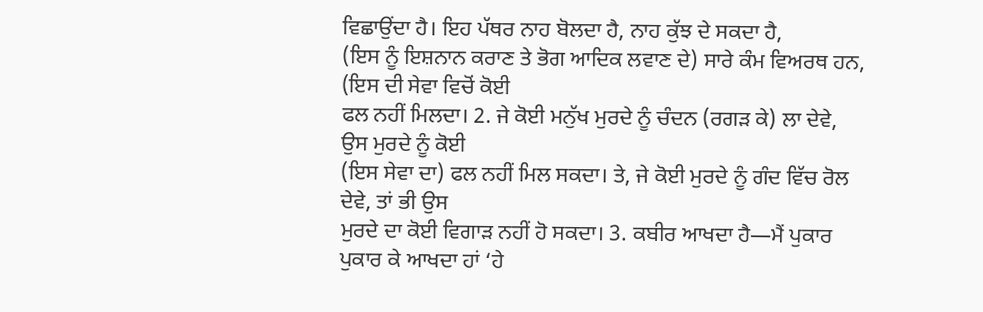ਵਿਛਾਉਂਦਾ ਹੈ। ਇਹ ਪੱਥਰ ਨਾਹ ਬੋਲਦਾ ਹੈ, ਨਾਹ ਕੁੱਝ ਦੇ ਸਕਦਾ ਹੈ,
(ਇਸ ਨੂੰ ਇਸ਼ਨਾਨ ਕਰਾਣ ਤੇ ਭੋਗ ਆਦਿਕ ਲਵਾਣ ਦੇ) ਸਾਰੇ ਕੰਮ ਵਿਅਰਥ ਹਨ, (ਇਸ ਦੀ ਸੇਵਾ ਵਿਚੋਂ ਕੋਈ
ਫਲ ਨਹੀਂ ਮਿਲਦਾ। 2. ਜੇ ਕੋਈ ਮਨੁੱਖ ਮੁਰਦੇ ਨੂੰ ਚੰਦਨ (ਰਗੜ ਕੇ) ਲਾ ਦੇਵੇ, ਉਸ ਮੁਰਦੇ ਨੂੰ ਕੋਈ
(ਇਸ ਸੇਵਾ ਦਾ) ਫਲ ਨਹੀਂ ਮਿਲ ਸਕਦਾ। ਤੇ, ਜੇ ਕੋਈ ਮੁਰਦੇ ਨੂੰ ਗੰਦ ਵਿੱਚ ਰੋਲ ਦੇਵੇ, ਤਾਂ ਭੀ ਉਸ
ਮੁਰਦੇ ਦਾ ਕੋਈ ਵਿਗਾੜ ਨਹੀਂ ਹੋ ਸਕਦਾ। 3. ਕਬੀਰ ਆਖਦਾ ਹੈ—ਮੈਂ ਪੁਕਾਰ ਪੁਕਾਰ ਕੇ ਆਖਦਾ ਹਾਂ ‘ਹੇ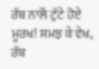ਰੱਬ ਨਾਲੋਂ ਟੁੱਟੇ ਹੋਏ ਮੂਰਖ! ਸਮਝ ਕੇ ਵੇਖ, ਰੱਬ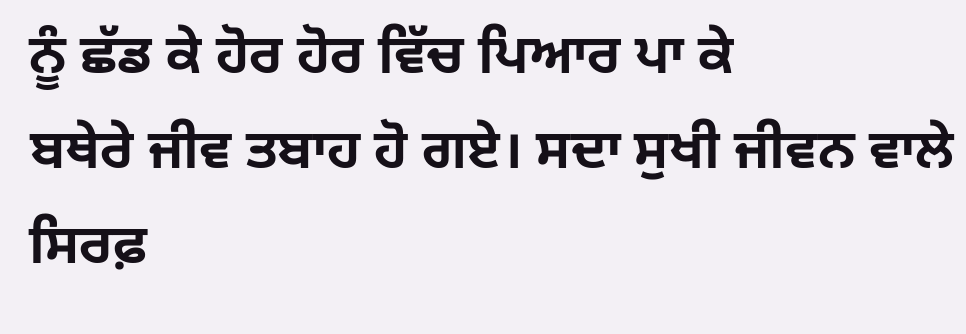ਨੂੰ ਛੱਡ ਕੇ ਹੋਰ ਹੋਰ ਵਿੱਚ ਪਿਆਰ ਪਾ ਕੇ
ਬਥੇਰੇ ਜੀਵ ਤਬਾਹ ਹੋ ਗਏ। ਸਦਾ ਸੁਖੀ ਜੀਵਨ ਵਾਲੇ ਸਿਰਫ਼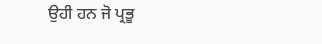ਉਹੀ ਹਨ ਜੋ ਪ੍ਰਭੂ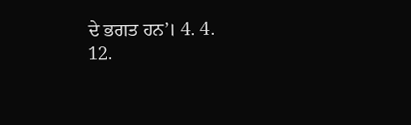ਦੇ ਭਗਤ ਹਨ’। 4. 4.
12.